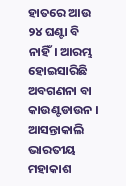ହାତରେ ଆଉ ୨୪ ଘଣ୍ଟା ବି ନାହିଁ। ଆରମ୍ଭ ହୋଇସାରିଛି ଅବଗଣନା ବା କାଉଣ୍ଟଡାଉନ । ଆସନ୍ତାକାଲି ଭାରତୀୟ ମହାକାଶ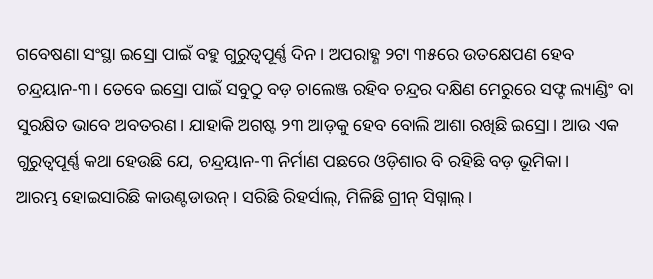ଗବେଷଣା ସଂସ୍ଥା ଇସ୍ରୋ ପାଇଁ ବହୁ ଗୁରୁତ୍ୱପୂର୍ଣ୍ଣ ଦିନ। ଅପରାହ୍ଣ ୨ଟା ୩୫ରେ ଉତକ୍ଷେପଣ ହେବ ଚନ୍ଦ୍ରୟାନ-୩। ତେବେ ଇସ୍ରୋ ପାଇଁ ସବୁଠୁ ବଡ଼ ଚାଲେଞ୍ଜ ରହିବ ଚନ୍ଦ୍ରର ଦକ୍ଷିଣ ମେରୁରେ ସଫ୍ଟ ଲ୍ୟାଣ୍ଡିଂ ବା ସୁରକ୍ଷିତ ଭାବେ ଅବତରଣ। ଯାହାକି ଅଗଷ୍ଟ ୨୩ ଆଡ଼କୁ ହେବ ବୋଲି ଆଶା ରଖିଛି ଇସ୍ରୋ। ଆଉ ଏକ ଗୁରୁତ୍ୱପୂର୍ଣ୍ଣ କଥା ହେଉଛି ଯେ, ଚନ୍ଦ୍ରୟାନ-୩ ନିର୍ମାଣ ପଛରେ ଓଡ଼ିଶାର ବି ରହିଛି ବଡ଼ ଭୂମିକା।
ଆରମ୍ଭ ହୋଇସାରିଛି କାଉଣ୍ଟଡାଉନ୍। ସରିଛି ରିହର୍ସାଲ୍, ମିଳିଛି ଗ୍ରୀନ୍ ସିଗ୍ନାଲ୍।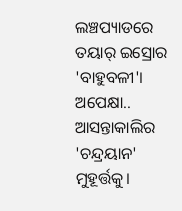ଲଞ୍ଚପ୍ୟାଡରେ ତୟାର୍ ଇସ୍ରୋର 'ବାହୁବଳୀ'। ଅପେକ୍ଷା.. ଆସନ୍ତାକାଲିର 'ଚନ୍ଦ୍ରୟାନ' ମୁହୂର୍ତ୍ତକୁ।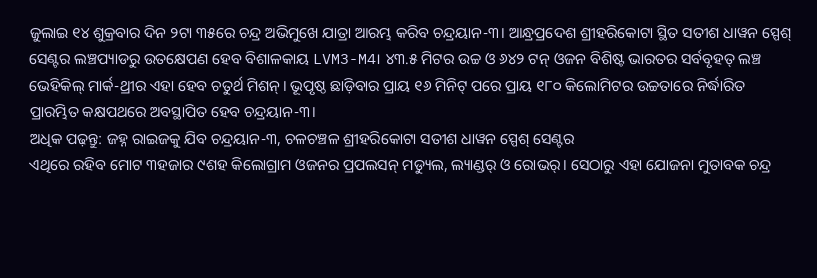ଜୁଲାଇ ୧୪ ଶୁକ୍ରବାର ଦିନ ୨ଟା ୩୫ରେ ଚନ୍ଦ୍ର ଅଭିମୁଖେ ଯାତ୍ରା ଆରମ୍ଭ କରିବ ଚନ୍ଦ୍ରୟାନ-୩। ଆନ୍ଧ୍ରପ୍ରଦେଶ ଶ୍ରୀହରିକୋଟା ସ୍ଥିତ ସତୀଶ ଧାୱନ ସ୍ପେଶ୍ ସେଣ୍ଟର ଲଞ୍ଚପ୍ୟାଡରୁ ଉତକ୍ଷେପଣ ହେବ ବିଶାଳକାୟ LVM3-M4। ୪୩.୫ ମିଟର ଉଚ୍ଚ ଓ ୬୪୨ ଟନ୍ ଓଜନ ବିଶିଷ୍ଟ ଭାରତର ସର୍ବବୃହତ୍ ଲଞ୍ଚ ଭେହିକିଲ୍ ମାର୍କ-ଥ୍ରୀର ଏହା ହେବ ଚତୁର୍ଥ ମିଶନ୍। ଭୂପୃଷ୍ଠ ଛାଡ଼ିବାର ପ୍ରାୟ ୧୬ ମିନିଟ୍ ପରେ ପ୍ରାୟ ୧୮୦ କିଲୋମିଟର ଉଚ୍ଚତାରେ ନିର୍ଦ୍ଧାରିତ ପ୍ରାରମ୍ଭିତ କକ୍ଷପଥରେ ଅବସ୍ଥାପିତ ହେବ ଚନ୍ଦ୍ରୟାନ-୩।
ଅଧିକ ପଢ଼ନ୍ତୁ: ଜହ୍ନ ରାଇଜକୁ ଯିବ ଚନ୍ଦ୍ରୟାନ-୩, ଚଳଚଞ୍ଚଳ ଶ୍ରୀହରିକୋଟା ସତୀଶ ଧାୱନ ସ୍ପେଶ୍ ସେଣ୍ଟର
ଏଥିରେ ରହିବ ମୋଟ ୩ହଜାର ୯ଶହ କିଲୋଗ୍ରାମ ଓଜନର ପ୍ରପଲସନ୍ ମଡ୍ୟୁଲ, ଲ୍ୟାଣ୍ଡର୍ ଓ ରୋଭର୍। ସେଠାରୁ ଏହା ଯୋଜନା ମୁତାବକ ଚନ୍ଦ୍ର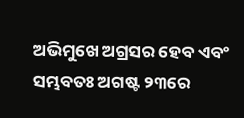ଅଭିମୁଖେ ଅଗ୍ରସର ହେବ ଏବଂ ସମ୍ଭବତଃ ଅଗଷ୍ଟ ୨୩ରେ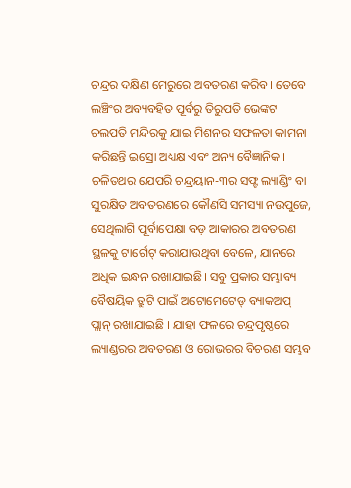ଚନ୍ଦ୍ରର ଦକ୍ଷିଣ ମେରୁରେ ଅବତରଣ କରିବ। ତେବେ ଲଞ୍ଚିଂର ଅବ୍ୟବହିତ ପୂର୍ବରୁ ତିରୁପତି ଭେଙ୍କଟ ଚଲପତି ମନ୍ଦିରକୁ ଯାଇ ମିଶନର ସଫଳତା କାମନା କରିଛନ୍ତି ଇସ୍ରୋ ଅଧ୍ୟକ୍ଷ ଏବଂ ଅନ୍ୟ ବୈଜ୍ଞାନିକ।
ଚଳିତଥର ଯେପରି ଚନ୍ଦ୍ରୟାନ-୩ର ସଫ୍ଟ ଲ୍ୟାଣ୍ଡିଂ ବା ସୁରକ୍ଷିତ ଅବତରଣରେ କୌଣସି ସମସ୍ୟା ନଉପୁଜେ, ସେଥିଲାଗି ପୂର୍ବାପେକ୍ଷା ବଡ଼ ଆକାରର ଅବତରଣ ସ୍ଥଳକୁ ଟାର୍ଗେଟ୍ କରାଯାଉଥିବା ବେଳେ, ଯାନରେ ଅଧିକ ଇନ୍ଧନ ରଖାଯାଇଛି। ସବୁ ପ୍ରକାର ସମ୍ଭାବ୍ୟ ବୈଷୟିକ ତ୍ରୁଟି ପାଇଁ ଅଟୋମେଟେଡ୍ ବ୍ୟାକଅପ୍ ପ୍ଲାନ୍ ରଖାଯାଇଛି । ଯାହା ଫଳରେ ଚନ୍ଦ୍ରପୃଷ୍ଠରେ ଲ୍ୟାଣ୍ଡରର ଅବତରଣ ଓ ରୋଭରର ବିଚରଣ ସମ୍ଭବ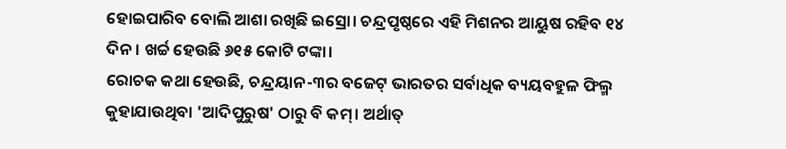ହୋଇପାରିବ ବୋଲି ଆଶା ରଖିଛି ଇସ୍ରୋ। ଚନ୍ଦ୍ରପୃଷ୍ଠରେ ଏହି ମିଶନର ଆୟୁଷ ରହିବ ୧୪ ଦିନ। ଖର୍ଚ୍ଚ ହେଉଛି ୬୧୫ କୋଟି ଟଙ୍କା।
ରୋଚକ କଥା ହେଉଛି, ଚନ୍ଦ୍ରୟାନ-୩ର ବଜେଟ୍ ଭାରତର ସର୍ବାଧିକ ବ୍ୟୟବହୁଳ ଫିଲ୍ମ କୁହାଯାଉଥିବା 'ଆଦିପୁରୁଷ' ଠାରୁ ବି କମ୍। ଅର୍ଥାତ୍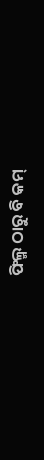ଫିଲ୍ମ ଠାରୁ ବି କମ୍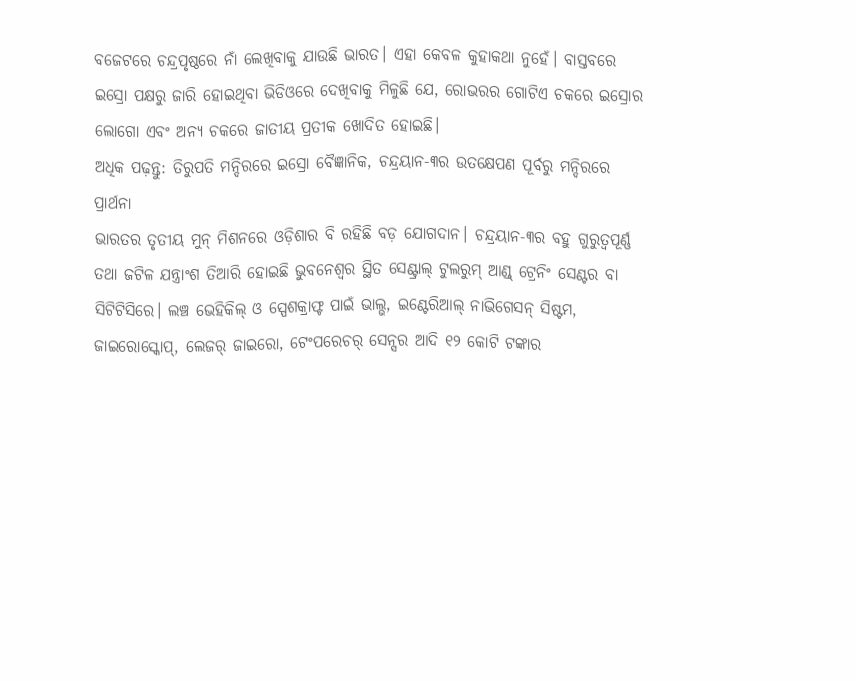ବଜେଟରେ ଚନ୍ଦ୍ରପୃଷ୍ଠରେ ନାଁ ଲେଖିବାକୁ ଯାଉଛି ଭାରତ। ଏହା କେବଳ କୁହାକଥା ନୁହେଁ। ବାସ୍ତବରେ ଇସ୍ରୋ ପକ୍ଷରୁ ଜାରି ହୋଇଥିବା ଭିଡିଓରେ ଦେଖିବାକୁ ମିଳୁଛି ଯେ, ରୋଭରର ଗୋଟିଏ ଚକରେ ଇସ୍ରୋର ଲୋଗୋ ଏବଂ ଅନ୍ୟ ଚକରେ ଜାତୀୟ ପ୍ରତୀକ ଖୋଦିତ ହୋଇଛି।
ଅଧିକ ପଢ଼ନ୍ତୁ: ତିରୁପତି ମନ୍ଦିରରେ ଇସ୍ରୋ ବୈଜ୍ଞାନିକ, ଚନ୍ଦ୍ରୟାନ-୩ର ଉତକ୍ଷେପଣ ପୂର୍ବରୁ ମନ୍ଦିରରେ ପ୍ରାର୍ଥନା
ଭାରତର ତୃତୀୟ ମୁନ୍ ମିଶନରେ ଓଡ଼ିଶାର ବି ରହିଛି ବଡ଼ ଯୋଗଦାନ। ଚନ୍ଦ୍ରୟାନ-୩ର ବହୁ ଗୁରୁତ୍ବପୂର୍ଣ୍ଣ ତଥା ଜଟିଳ ଯନ୍ତ୍ରାଂଶ ତିଆରି ହୋଇଛି ଭୁବନେଶ୍ୱର ସ୍ଥିତ ସେଣ୍ଟ୍ରାଲ୍ ଟୁଲରୁମ୍ ଆଣ୍ଡ୍ ଟ୍ରେନିଂ ସେଣ୍ଟର ବା ସିଟିଟିସିରେ। ଲଞ୍ଚ ଭେହିକିଲ୍ ଓ ସ୍ପେଶକ୍ରାଫ୍ଟ ପାଇଁ ଭାଲ୍ଭ, ଇଣ୍ଟେରିଆଲ୍ ନାଭିଗେସନ୍ ସିଷ୍ଟମ, ଜାଇରୋସ୍କୋପ୍, ଲେଜର୍ ଜାଇରୋ, ଟେଂପରେଚର୍ ସେନ୍ସର ଆଦି ୧୨ କୋଟି ଟଙ୍କାର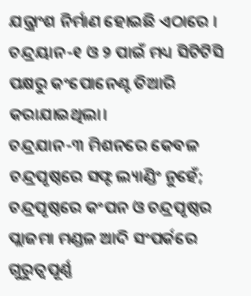ଯନ୍ତ୍ରାଂଶ ନିର୍ମାଣ ହୋଇଛି ଏଠାରେ । ଚନ୍ଦ୍ରୟାନ-୧ ଓ ୨ ପାଇଁ ମଧ୍ୟ ସିଟିଟିସି ପକ୍ଷରୁ କଂପୋନେଣ୍ଟ ତିଆରି କରାଯାଇଥିଲା।
ଚନ୍ଦ୍ରଯାନ-୩ ମିଶନରେ କେବଳ ଚନ୍ଦ୍ରପୃଷ୍ଠରେ ସଫ୍ଟ ଲ୍ୟାଣ୍ଡିଂ ନୁହେଁ; ଚନ୍ଦ୍ରପୃଷ୍ଠରେ କଂପନ ଓ ଚନ୍ଦ୍ରପୃଷ୍ଠର ପ୍ଲାଜମା ମଣ୍ଡଳ ଆଦି ସଂପର୍କରେ ଗୁରୁତ୍ବପୂର୍ଣ୍ଣ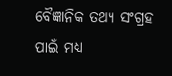ବୈଜ୍ଞାନିକ ତଥ୍ୟ ସଂଗ୍ରହ ପାଇଁ ମଧ୍ୟ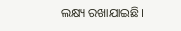ଲକ୍ଷ୍ୟ ରଖାଯାଇଛି।